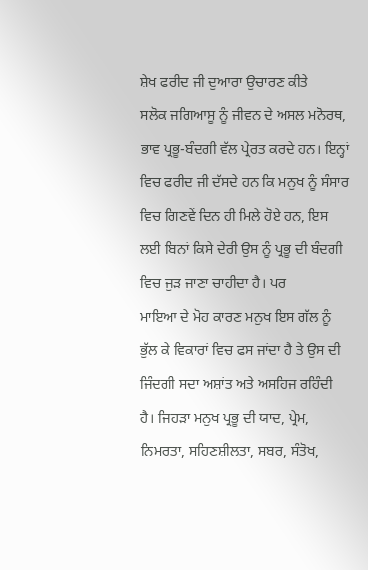ਸ਼ੇਖ ਫਰੀਦ ਜੀ ਦੁਆਰਾ ਉਚਾਰਣ ਕੀਤੇ
ਸਲੋਕ ਜਗਿਆਸੂ ਨੂੰ ਜੀਵਨ ਦੇ ਅਸਲ ਮਨੋਰਥ, ਭਾਵ ਪ੍ਰਭੂ-ਬੰਦਗੀ ਵੱਲ ਪ੍ਰੇਰਤ ਕਰਦੇ ਹਨ। ਇਨ੍ਹਾਂ ਵਿਚ ਫਰੀਦ ਜੀ ਦੱਸਦੇ ਹਨ ਕਿ ਮਨੁਖ ਨੂੰ ਸੰਸਾਰ ਵਿਚ ਗਿਣਵੇਂ ਦਿਨ ਹੀ ਮਿਲੇ ਹੋਏ ਹਨ, ਇਸ ਲਈ ਬਿਨਾਂ ਕਿਸੇ ਦੇਰੀ ਉਸ ਨੂੰ ਪ੍ਰਭੂ ਦੀ ਬੰਦਗੀ ਵਿਚ ਜੁੜ ਜਾਣਾ ਚਾਹੀਦਾ ਹੈ। ਪਰ
ਮਾਇਆ ਦੇ ਮੋਹ ਕਾਰਣ ਮਨੁਖ ਇਸ ਗੱਲ ਨੂੰ ਭੁੱਲ ਕੇ ਵਿਕਾਰਾਂ ਵਿਚ ਫਸ ਜਾਂਦਾ ਹੈ ਤੇ ਉਸ ਦੀ ਜਿੰਦਗੀ ਸਦਾ ਅਸ਼ਾਂਤ ਅਤੇ ਅਸਹਿਜ ਰਹਿੰਦੀ ਹੈ। ਜਿਹੜਾ ਮਨੁਖ ਪ੍ਰਭੂ ਦੀ ਯਾਦ, ਪ੍ਰੇਮ, ਨਿਮਰਤਾ, ਸਹਿਣਸ਼ੀਲਤਾ, ਸਬਰ, ਸੰਤੋਖ,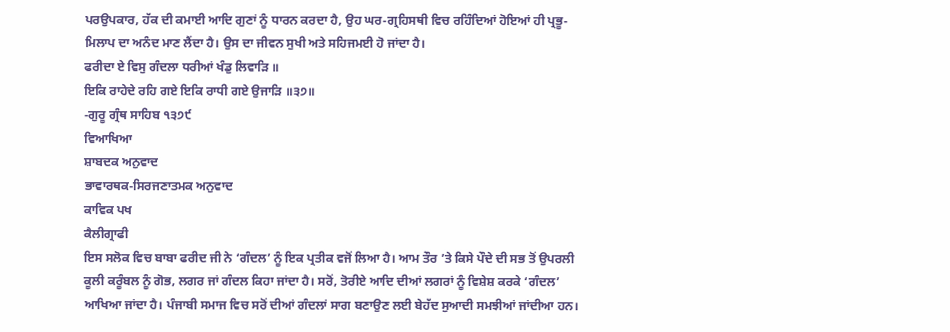ਪਰਉਪਕਾਰ, ਹੱਕ ਦੀ ਕਮਾਈ ਆਦਿ ਗੁਣਾਂ ਨੂੰ ਧਾਰਨ ਕਰਦਾ ਹੈ, ਉਹ ਘਰ-ਗ੍ਰਹਿਸਥੀ ਵਿਚ ਰਹਿੰਦਿਆਂ ਹੋਇਆਂ ਹੀ ਪ੍ਰਭੂ-ਮਿਲਾਪ ਦਾ ਅਨੰਦ ਮਾਣ ਲੈਂਦਾ ਹੈ। ਉਸ ਦਾ ਜੀਵਨ ਸੁਖੀ ਅਤੇ ਸਹਿਜਮਈ ਹੋ ਜਾਂਦਾ ਹੈ।
ਫਰੀਦਾ ਏ ਵਿਸੁ ਗੰਦਲਾ ਧਰੀਆਂ ਖੰਡੁ ਲਿਵਾੜਿ ॥
ਇਕਿ ਰਾਹੇਦੇ ਰਹਿ ਗਏ ਇਕਿ ਰਾਧੀ ਗਏ ਉਜਾੜਿ ॥੩੭॥
-ਗੁਰੂ ਗ੍ਰੰਥ ਸਾਹਿਬ ੧੩੭੯
ਵਿਆਖਿਆ
ਸ਼ਾਬਦਕ ਅਨੁਵਾਦ
ਭਾਵਾਰਥਕ-ਸਿਰਜਣਾਤਮਕ ਅਨੁਵਾਦ
ਕਾਵਿਕ ਪਖ
ਕੈਲੀਗ੍ਰਾਫੀ
ਇਸ ਸਲੋਕ ਵਿਚ ਬਾਬਾ ਫਰੀਦ ਜੀ ਨੇ ‘ਗੰਦਲ’ ਨੂੰ ਇਕ ਪ੍ਰਤੀਕ ਵਜੋਂ ਲਿਆ ਹੈ। ਆਮ ਤੌਰ ’ਤੇ ਕਿਸੇ ਪੌਦੇ ਦੀ ਸਭ ਤੋਂ ਉਪਰਲੀ ਕੂਲੀ ਕਰੂੰਬਲ ਨੂੰ ਗੋਭ, ਲਗਰ ਜਾਂ ਗੰਦਲ ਕਿਹਾ ਜਾਂਦਾ ਹੈ। ਸਰੋਂ, ਤੋਰੀਏ ਆਦਿ ਦੀਆਂ ਲਗਰਾਂ ਨੂੰ ਵਿਸ਼ੇਸ਼ ਕਰਕੇ ‘ਗੰਦਲ’ ਆਖਿਆ ਜਾਂਦਾ ਹੈ। ਪੰਜਾਬੀ ਸਮਾਜ ਵਿਚ ਸਰੋਂ ਦੀਆਂ ਗੰਦਲਾਂ ਸਾਗ ਬਣਾਉਣ ਲਈ ਬੇਹੱਦ ਸੁਆਦੀ ਸਮਝੀਆਂ ਜਾਂਦੀਆ ਹਨ।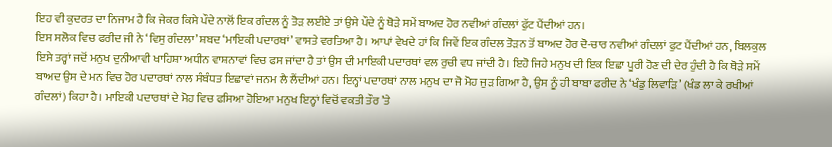ਇਹ ਵੀ ਕੁਦਰਤ ਦਾ ਨਿਜਾਮ ਹੈ ਕਿ ਜੇਕਰ ਕਿਸੇ ਪੌਦੇ ਨਾਲੋਂ ਇਕ ਗੰਦਲ ਨੂੰ ਤੋੜ ਲਈਏ ਤਾਂ ਉਸੇ ਪੌਦੇ ਨੂੰ ਥੋੜੇ ਸਮੇਂ ਬਾਅਦ ਹੋਰ ਨਵੀਆਂ ਗੰਦਲਾਂ ਫੁੱਟ ਪੈਂਦੀਆਂ ਹਨ।
ਇਸ ਸਲੋਕ ਵਿਚ ਫਰੀਦ ਜੀ ਨੇ ‘ਵਿਸੁ ਗੰਦਲਾ’ ਸ਼ਬਦ ‘ਮਾਇਕੀ ਪਦਾਰਥਾਂ’ ਵਾਸਤੇ ਵਰਤਿਆ ਹੈ। ਆਪਾਂ ਵੇਖਦੇ ਹਾਂ ਕਿ ਜਿਵੇਂ ਇਕ ਗੰਦਲ ਤੋੜਨ ਤੋਂ ਬਾਅਦ ਹੋਰ ਦੋ-ਚਾਰ ਨਵੀਆਂ ਗੰਦਲਾਂ ਫੁਟ ਪੈਂਦੀਆਂ ਹਨ, ਬਿਲਕੁਲ ਇਸੇ ਤਰ੍ਹਾਂ ਜਦੋਂ ਮਨੁਖ ਦੁਨੀਆਵੀ ਖਾਹਿਸ਼ਾ ਅਧੀਨ ਵਾਸ਼ਨਾਵਾਂ ਵਿਚ ਫਸ ਜਾਂਦਾ ਹੈ ਤਾਂ ਉਸ ਦੀ ਮਾਇਕੀ ਪਦਾਰਥਾਂ ਵਲ ਰੁਚੀ ਵਧ ਜਾਂਦੀ ਹੈ। ਇਹੋ ਜਿਹੇ ਮਨੁਖ ਦੀ ਇਕ ਇਛਾ ਪੂਰੀ ਹੋਣ ਦੀ ਦੇਰ ਹੁੰਦੀ ਹੈ ਕਿ ਥੋੜੇ ਸਮੇਂ ਬਾਅਦ ਉਸ ਦੇ ਮਨ ਵਿਚ ਹੋਰ ਪਦਾਰਥਾਂ ਨਾਲ ਸੰਬੰਧਤ ਇਛਾਵਾਂ ਜਨਮ ਲੈ ਲੈਂਦੀਆਂ ਹਨ। ਇਨ੍ਹਾਂ ਪਦਾਰਥਾਂ ਨਾਲ ਮਨੁਖ ਦਾ ਜੋ ਮੋਹ ਜੁੜ ਗਿਆ ਹੈ, ਉਸ ਨੂੰ ਹੀ ਬਾਬਾ ਫਰੀਦ ਨੇ ‘ਖੰਡੁ ਲਿਵਾੜਿ’ (ਖੰਡ ਲਾ ਕੇ ਰਖੀਆਂ ਗੰਦਲਾਂ) ਕਿਹਾ ਹੈ। ਮਾਇਕੀ ਪਦਾਰਥਾਂ ਦੇ ਮੋਹ ਵਿਚ ਫਸਿਆ ਹੋਇਆ ਮਨੁਖ ਇਨ੍ਹਾਂ ਵਿਚੋਂ ਵਕਤੀ ਤੌਰ ’ਤੇ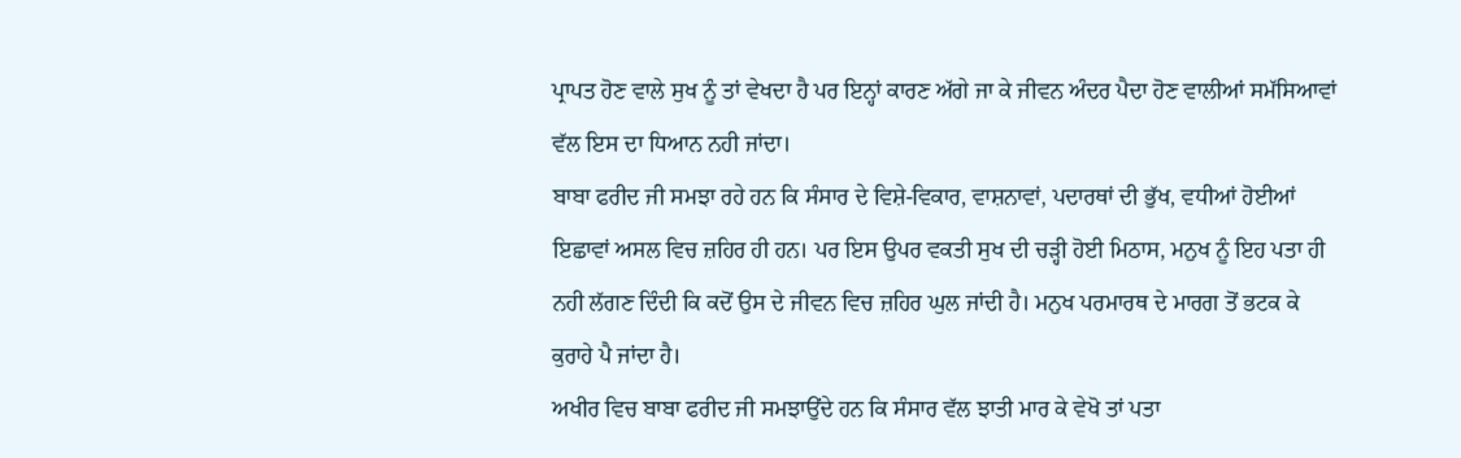ਪ੍ਰਾਪਤ ਹੋਣ ਵਾਲੇ ਸੁਖ ਨੂੰ ਤਾਂ ਵੇਖਦਾ ਹੈ ਪਰ ਇਨ੍ਹਾਂ ਕਾਰਣ ਅੱਗੇ ਜਾ ਕੇ ਜੀਵਨ ਅੰਦਰ ਪੈਦਾ ਹੋਣ ਵਾਲੀਆਂ ਸਮੱਸਿਆਵਾਂ ਵੱਲ ਇਸ ਦਾ ਧਿਆਨ ਨਹੀ ਜਾਂਦਾ।
ਬਾਬਾ ਫਰੀਦ ਜੀ ਸਮਝਾ ਰਹੇ ਹਨ ਕਿ ਸੰਸਾਰ ਦੇ ਵਿਸ਼ੇ-ਵਿਕਾਰ, ਵਾਸ਼ਨਾਵਾਂ, ਪਦਾਰਥਾਂ ਦੀ ਭੁੱਖ, ਵਧੀਆਂ ਹੋਈਆਂ ਇਛਾਵਾਂ ਅਸਲ ਵਿਚ ਜ਼ਹਿਰ ਹੀ ਹਨ। ਪਰ ਇਸ ਉਪਰ ਵਕਤੀ ਸੁਖ ਦੀ ਚੜ੍ਹੀ ਹੋਈ ਮਿਠਾਸ, ਮਨੁਖ ਨੂੰ ਇਹ ਪਤਾ ਹੀ ਨਹੀ ਲੱਗਣ ਦਿੰਦੀ ਕਿ ਕਦੋਂ ਉਸ ਦੇ ਜੀਵਨ ਵਿਚ ਜ਼ਹਿਰ ਘੁਲ ਜਾਂਦੀ ਹੈ। ਮਨੁਖ ਪਰਮਾਰਥ ਦੇ ਮਾਰਗ ਤੋਂ ਭਟਕ ਕੇ ਕੁਰਾਹੇ ਪੈ ਜਾਂਦਾ ਹੈ।
ਅਖੀਰ ਵਿਚ ਬਾਬਾ ਫਰੀਦ ਜੀ ਸਮਝਾਉਂਦੇ ਹਨ ਕਿ ਸੰਸਾਰ ਵੱਲ ਝਾਤੀ ਮਾਰ ਕੇ ਵੇਖੋ ਤਾਂ ਪਤਾ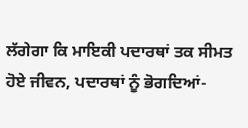ਲੱਗੇਗਾ ਕਿ ਮਾਇਕੀ ਪਦਾਰਥਾਂ ਤਕ ਸੀਮਤ ਹੋਏ ਜੀਵਨ, ਪਦਾਰਥਾਂ ਨੂੰ ਭੋਗਦਿਆਂ-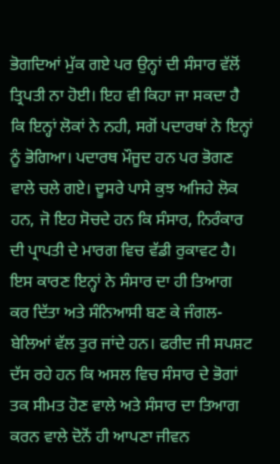ਭੋਗਦਿਆਂ ਮੁੱਕ ਗਏ ਪਰ ਉਨ੍ਹਾਂ ਦੀ ਸੰਸਾਰ ਵੱਲੋਂ ਤ੍ਰਿਪਤੀ ਨਾ ਹੋਈ। ਇਹ ਵੀ ਕਿਹਾ ਜਾ ਸਕਦਾ ਹੈ ਕਿ ਇਨ੍ਹਾਂ ਲੋਕਾਂ ਨੇ ਨਹੀ, ਸਗੋਂ ਪਦਾਰਥਾਂ ਨੇ ਇਨ੍ਹਾਂ ਨੂੰ ਭੋਗਿਆ। ਪਦਾਰਥ ਮੌਜੂਦ ਹਨ ਪਰ ਭੋਗਣ ਵਾਲੇ ਚਲੇ ਗਏ। ਦੂਸਰੇ ਪਾਸੇ ਕੁਝ ਅਜਿਹੇ ਲੋਕ ਹਨ, ਜੋ ਇਹ ਸੋਚਦੇ ਹਨ ਕਿ ਸੰਸਾਰ, ਨਿਰੰਕਾਰ ਦੀ ਪ੍ਰਾਪਤੀ ਦੇ ਮਾਰਗ ਵਿਚ ਵੱਡੀ ਰੁਕਾਵਟ ਹੈ। ਇਸ ਕਾਰਣ ਇਨ੍ਹਾਂ ਨੇ ਸੰਸਾਰ ਦਾ ਹੀ ਤਿਆਗ ਕਰ ਦਿੱਤਾ ਅਤੇ ਸੰਨਿਆਸੀ ਬਣ ਕੇ ਜੰਗਲ-ਬੇਲਿਆਂ ਵੱਲ ਤੁਰ ਜਾਂਦੇ ਹਨ। ਫਰੀਦ ਜੀ ਸਪਸ਼ਟ ਦੱਸ ਰਹੇ ਹਨ ਕਿ ਅਸਲ ਵਿਚ ਸੰਸਾਰ ਦੇ ਭੋਗਾਂ ਤਕ ਸੀਮਤ ਹੋਣ ਵਾਲੇ ਅਤੇ ਸੰਸਾਰ ਦਾ ਤਿਆਗ ਕਰਨ ਵਾਲੇ ਦੋਨੋਂ ਹੀ ਆਪਣਾ ਜੀਵਨ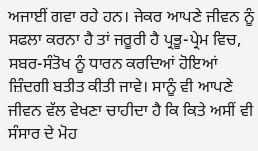ਅਜਾਈਂ ਗਵਾ ਰਹੇ ਹਨ। ਜੇਕਰ ਆਪਣੇ ਜੀਵਨ ਨੂੰ ਸਫਲਾ ਕਰਨਾ ਹੈ ਤਾਂ ਜਰੂਰੀ ਹੈ ਪ੍ਰਭੂ-ਪ੍ਰੇਮ ਵਿਚ, ਸਬਰ-ਸੰਤੋਖ ਨੂੰ ਧਾਰਨ ਕਰਦਿਆਂ ਹੋਇਆਂ ਜ਼ਿੰਦਗੀ ਬਤੀਤ ਕੀਤੀ ਜਾਵੇ। ਸਾਨੂੰ ਵੀ ਆਪਣੇ ਜੀਵਨ ਵੱਲ ਵੇਖਣਾ ਚਾਹੀਦਾ ਹੈ ਕਿ ਕਿਤੇ ਅਸੀਂ ਵੀ ਸੰਸਾਰ ਦੇ ਮੋਹ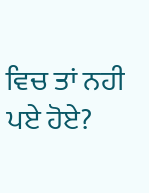ਵਿਚ ਤਾਂ ਨਹੀ ਪਏ ਹੋਏ?